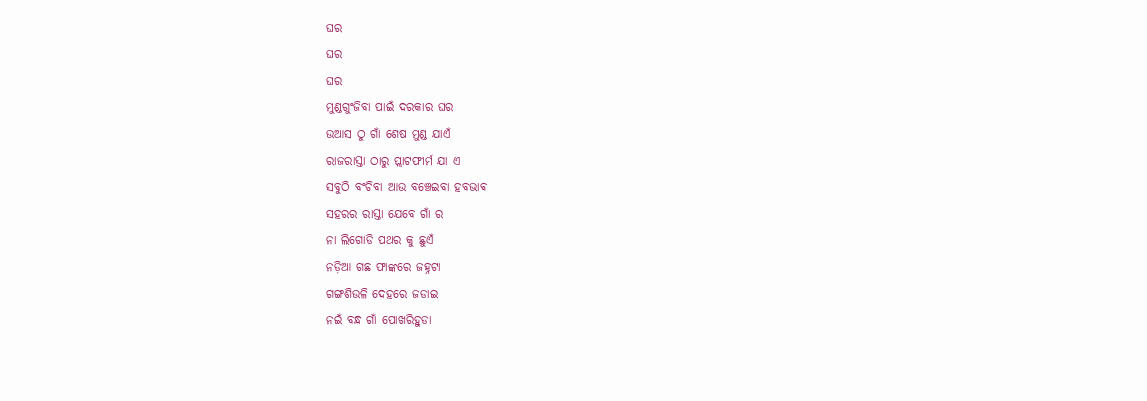ଘର
ଘର
ଘର
ମୁଣ୍ଡଗୁଂଜିବା ପାଇଁ ଦରକାର ଘର
ଉଆସ ଠୁ ଗାଁ ଶେଷ ମୁଣ୍ଡ ଯାଏଁ
ରାଜରାସ୍ତା ଠାରୁ ପ୍ଲାଟଫୀର୍ମ ଯା ଏ
ସବୁଠି ବଂଚିବା ଆଉ ବଞ୍ଚେଇବା ହବଭାଵ
ସହରର ରାସ୍ତା ଯେବେ ଗାଁ ର
ନା ଲିଗୋଡି ପଥର କୁ ଛୁଏଁ
ନଡ଼ିଆ ଗଛ ଫାଙ୍କରେ ଜହ୍ନଟା
ଗଙ୍ଗଶିଉଳି ଦେହରେ ଜଡାଇ
ନଇଁ ବନ୍ଧ ଗାଁ ପୋଖରିହୁଡା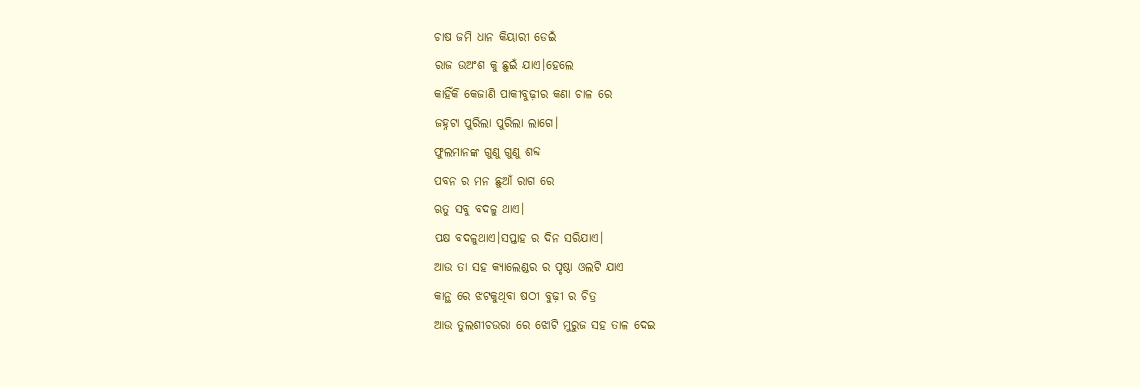ଚାଷ ଜମି ଧାନ କିୟାରୀ ଡେଇଁ
ରାଜ ଉଅଂଶ କୁ ଛୁଇଁ ଯାଏ।ହେଲେ
କାହିଁକି କେଜାଣି ପାକୀବୁଢ଼ୀର କଣା ଚାଳ ରେ
ଜହ୍ନଟା ପୁରିଲା ପୁରିଲା ଲାଗେ।
ଫୁଲମାନଙ୍କ ଗୁଣୁ ଗୁଣୁ ଶବ୍ଦ
ପବନ ର ମନ ଛୁଆଁ ରାଗ ରେ
ଋତୁ ସବୁ ବଦଳୁ ଥାଏ।
ପକ୍ଷ ବଦଳୁଥାଏ।ସପ୍ତାହ ର ଦିନ ସରିଯାଏ।
ଆଉ ତା ସହ କ୍ୟାଲେଣ୍ଡର ର ପୃଷ୍ଠା ଓଲଟି ଯାଏ
କାନ୍ଥ ରେ ଝଟକୁଥିବା ଷଠୀ ବୁଢ଼ୀ ର ଚିତ୍ର
ଆଉ ତୁଲଶୀଚଉରା ରେ ଝୋଟି ମୁରୁଜ ସହ ତାଳ ଦେଇ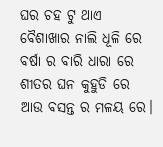ଘର ଚହ ଟୁ ଥାଏ
ବୈଶାଖାର ନାଲି ଧୂଳି ରେ
ବର୍ଷା ର ବାରି ଧାରା ରେ
ଶୀତର ଘନ କୁହୁଡି ରେ
ଆଉ ବସନ୍ତ ର ମଳୟ ରେ।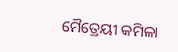ମୈତ୍ରେୟୀ କମିଳା